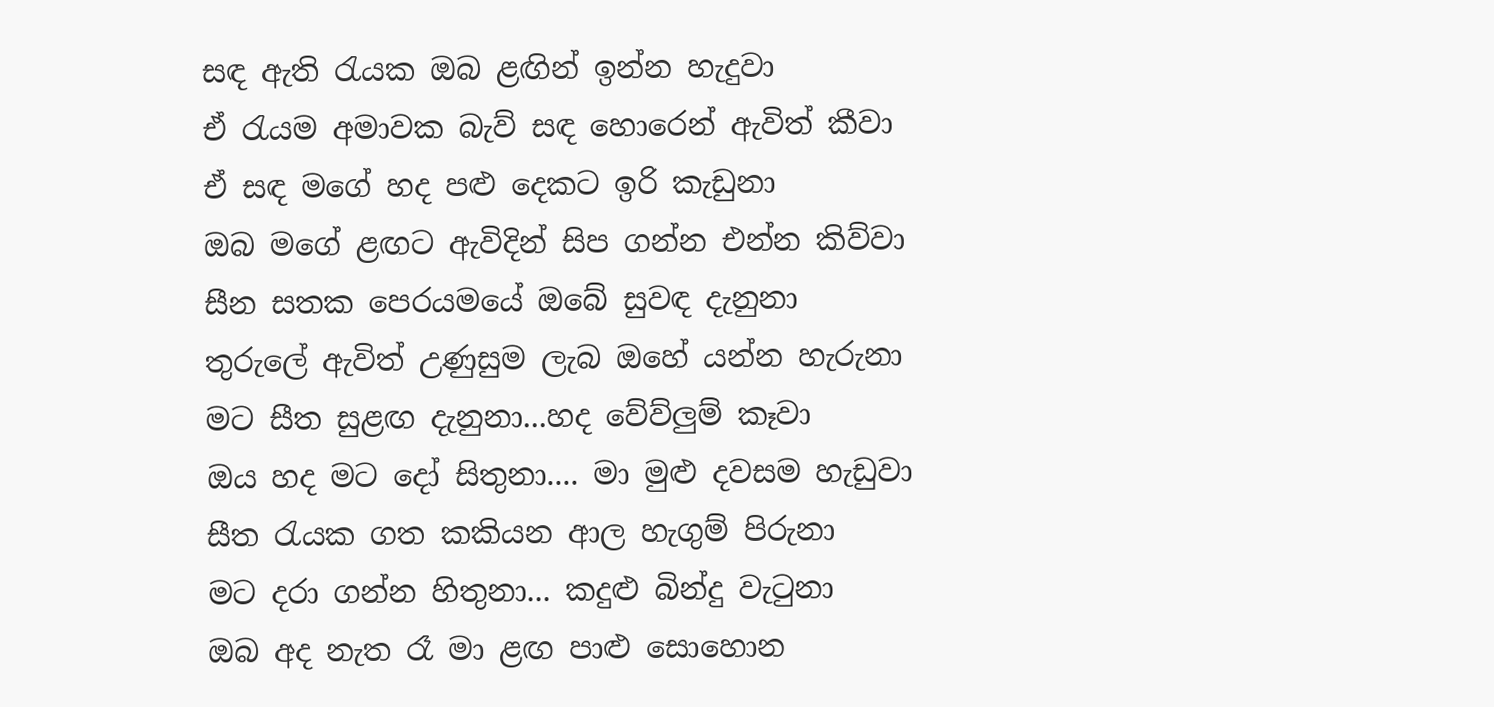සඳ ඇති රැයක ඔබ ළඟින් ඉන්න හැදුවා
ඒ රැයම අමාවක බැව් සඳ හොරෙන් ඇවිත් කීවා
ඒ සඳ මගේ හද පළු දෙකට ඉරි කැඩුනා
ඔබ මගේ ළඟට ඇවිදින් සිප ගන්න එන්න කිව්වා
සීන සතක පෙරයමයේ ඔබේ සුවඳ දැනුනා
තුරුලේ ඇවිත් උණුසුම ලැබ ඔහේ යන්න හැරුනා
මට සීත සුළඟ දැනුනා...හද වේව්ලුම් කෑවා
ඔය හද මට දෝ සිතුනා.... මා මුළු දවසම හැඩුවා
සීත රැයක ගත කකියන ආල හැගුම් පිරුනා
මට දරා ගන්න හිතුනා... කදුළු බින්දු වැටුනා
ඔබ අද නැත රෑ මා ළඟ පාළු සොහොන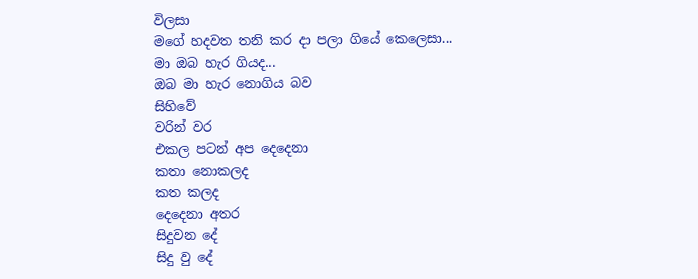විලසා
මගේ හදවත තනි කර දා පලා ගියේ කෙලෙසා...
මා ඔබ හැර ගියද...
ඔබ මා හැර නොගිය බව
සිහිවේ
වරින් වර
එකල පටන් අප දෙදෙනා
කතා නොකලද
කත කලද
දෙදෙනා අතර
සිදුවන දේ
සිදු වු දේ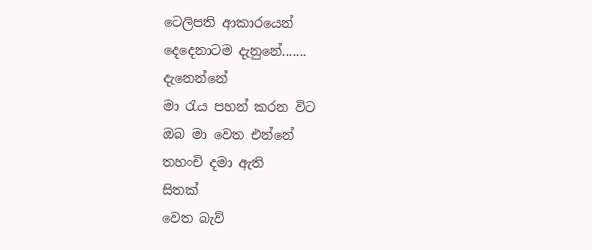ටෙලිපති ආකාරයෙන්
දෙදෙනාටම දැනුනේ.......
දැනෙන්නේ
මා රැය පහන් කරන විට
ඔබ මා වෙත එන්නේ
තහංචි දමා ඇති
සිතක්
වෙත බැව්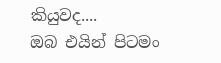කියුවද....
ඔබ එයින් පිටමං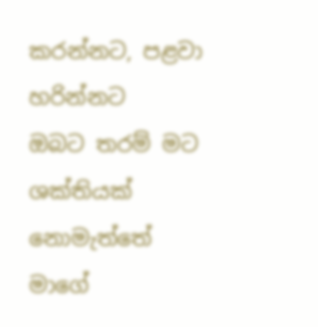කරන්නට, පළවා හරින්නට
ඔබට තරම් මට ශක්තියක්
නොමැත්තේ
මාගේ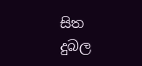සිත දුබල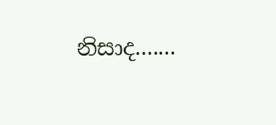නිසාද.......